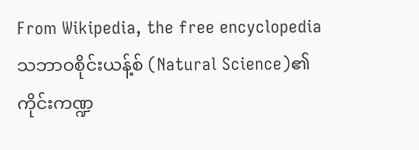From Wikipedia, the free encyclopedia
သဘာဝစိုင်းယန့်စ် (Natural Science)၏ ကိုင်းကဏ္ဍ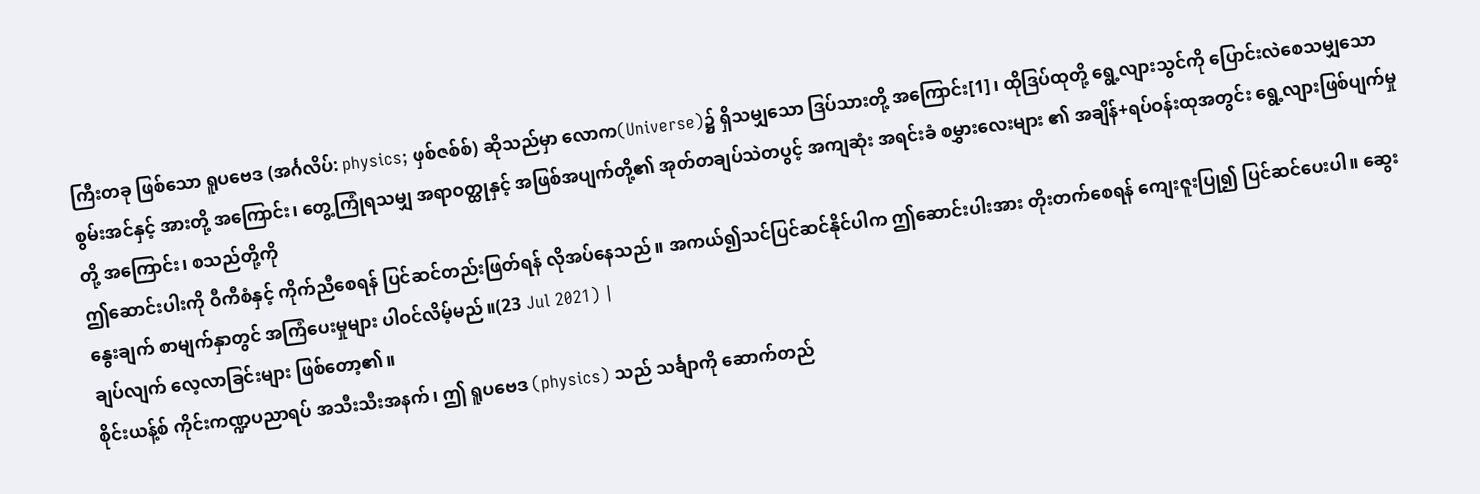ကြီးတခု ဖြစ်သော ရူပဗေဒ (အင်္ဂလိပ်: physics; ဖှစ်ဇစ်စ်) ဆိုသည်မှာ လောက(Universe)၌ ရှိသမျှသော ဒြပ်သားတို့ အကြောင်း[1]၊ ထိုဒြပ်ထုတို့ ရွေ့လျားသွင်ကို ပြောင်းလဲစေသမျှသော စွမ်းအင်နှင့် အားတို့ အကြောင်း၊ တွေ့ကြုံရသမျှ အရာဝတ္ထုနှင့် အဖြစ်အပျက်တို့၏ အုတ်တချပ်သဲတပွင့် အကျဆုံး အရင်းခံ စမွှားလေးများ ၏ အချိန်+ရပ်ဝန်းထုအတွင်း ရွေ့လျားဖြစ်ပျက်မှုတို့ အကြောင်း၊ စသည်တို့ကို
ဤဆောင်းပါးကို ဝီကီစံနှင့် ကိုက်ညီစေရန် ပြင်ဆင်တည်းဖြတ်ရန် လိုအပ်နေသည်။ အကယ်၍သင်ပြင်ဆင်နိုင်ပါက ဤဆောင်းပါးအား တိုးတက်စေရန် ကျေးဇူးပြု၍ ပြင်ဆင်ပေးပါ။ ဆွေးနွေးချက် စာမျက်နှာတွင် အကြံပေးမှုများ ပါဝင်လိမ့်မည်။(23 Jul 2021) |
ချပ်လျက် လေ့လာခြင်းများ ဖြစ်တော့၏။
စိုင်းယန့်စ် ကိုင်းကဏ္ဍပညာရပ် အသီးသီးအနက်၊ ဤ ရူပဗေဒ (physics) သည် သင်္ချာကို ဆောက်တည်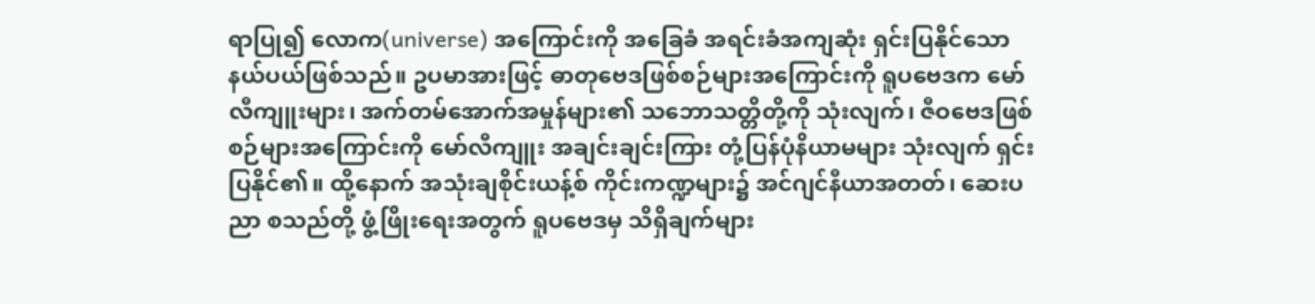ရာပြု၍ လောက(universe) အကြောင်းကို အခြေခံ အရင်းခံအကျဆုံး ရှင်းပြနိုင်သော နယ်ပယ်ဖြစ်သည်။ ဥပမာအားဖြင့် ဓာတုဗေဒဖြစ်စဉ်များအကြောင်းကို ရူပဗေဒက မော်လီကျူးများ၊ အက်တမ်အောက်အမှုန်များ၏ သဘောသတ္တိတို့ကို သုံးလျက်၊ ဇီဝဗေဒဖြစ်စဉ်များအကြောင်းကို မော်လီကျူး အချင်းချင်းကြား တုံ့ပြန်ပုံနိယာမများ သုံးလျက် ရှင်းပြနိုင်၏။ ထို့နောက် အသုံးချစိုင်းယန့်စ် ကိုင်းကဏ္ဍများ၌ အင်ဂျင်နီယာအတတ်၊ ဆေးပညာ စသည်တို့ ဖွံ့ဖြိုးရေးအတွက် ရူပဗေဒမှ သိရှိချက်များ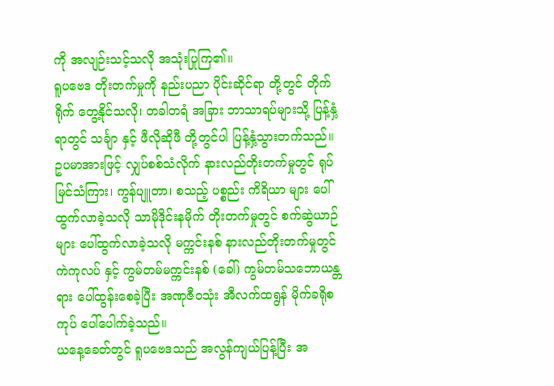ကို အလျဉ်းသင့်သလို အသုံးပြုကြ၏။
ရူပဗေဒ တိုးတက်မှုကို နည်းပညာ ပိုင်းဆိုင်ရာ တို့တွင် တိုက်ရိုက် တွေ့နိုင်သလို၊ တခါတရံ အခြား ဘာသာရပ်များသို့ ပြန့်နှံ့ရာတွင် သင်္ချာ နှင့် ဖီလိုဆိုဖီ တို့တွင်ပါ ပြန့်နှံ့သွားတက်သည်။ ဥပမာအားဖြင့် လျှပ်စစ်သံလိုက် နားလည်တိုးတက်မှုတွင် ရုပ်မြင်သံကြား၊ ကွန်ပျူတာ၊ စသည့် ပစ္စည်း ကိရိယာ များ ပေါ်ထွက်လာခဲ့သလို သာမိုဒိုင်းနမိုက် တိုးတက်မှုတွင် စက်ဆွဲယာဉ်များ ပေါ်ထွက်လာခဲ့သလို မက္ကင်းနစ် နားလည်တိုးတက်မှုတွင် ကဲကုလပ် နှင့် ကွမ်တမ်မက္ကင်းနစ် (ခေါ်) ကွမ်တမ်သဘောယန္တရား ပေါ်ထွန်းစေခဲ့ပြီး အဏုဇီဝသုံး အီလက်ထရွန် မိုက်ခရိုစကုပ် ပေါ်ပေါက်ခဲ့သည်။
ယနေ့ခေတ်တွင် ရူပဗေဒသည် အလွန်ကျယ်ပြန့်ပြီး အ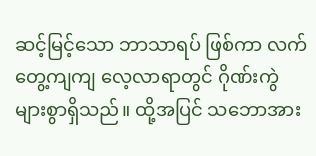ဆင့်မြင့်သော ဘာသာရပ် ဖြစ်ကာ လက်တွေ့ကျကျ လေ့လာရာတွင် ဂိုဏ်းကွဲ များစွာရှိသည်။ ထို့အပြင် သဘောအား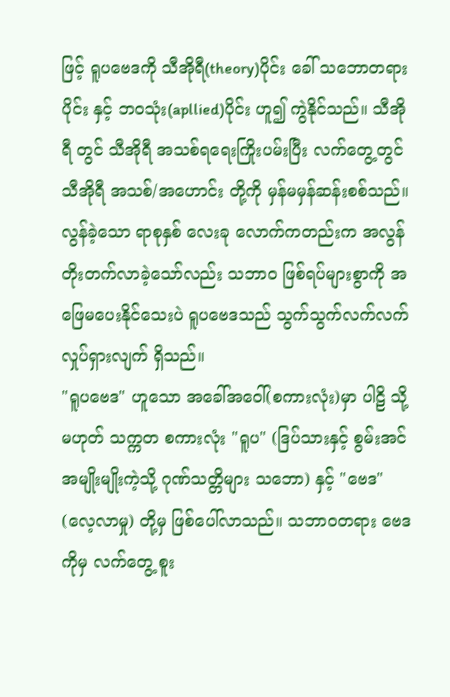ဖြင့် ရူပဗေဒကို သီအိုရီ(theory)ပိုင်း ခေါ် သဘောတရားပိုင်း နှင့် ဘဝသုံး(apllied)ပိုင်း ဟူ၍ ကွဲနိုင်သည်။ သီအိုရီ တွင် သီအိုရီ အသစ်ရရေးကြိုးပမ်းပြီး လက်တွေ့တွင် သီအိုရီ အသစ်/အဟောင်း တို့ကို မှန်မမှန်ဆန်းစစ်သည်။ လွန်ခဲ့သော ရာစုနှစ် လေးခု လောက်ကတည်းက အလွန် တိုးတက်လာခဲ့သော်လည်း သဘာဝ ဖြစ်ရပ်များစွာကို အဖြေမပေးနိုင်သေးပဲ ရူပဗေဒသည် သွက်သွက်လက်လက် လှုပ်ရှားလျက် ရှိသည်။
"ရူပဗေဒ" ဟူသော အခေါ်အဝေါ်(စကားလုံး)မှာ ပါဠိ သို့မဟုတ် သက္ကတ စကားလုံး "ရူပ" (ဒြပ်သားနှင့် စွမ်းအင်အမျိုးမျိုးကဲ့သို့ ဂုဏ်သတ္တိများ သဘော) နှင့် "ဗေဒ" (လေ့လာမှု) တို့မှ ဖြစ်ပေါ်လာသည်။ သဘာဝတရား ဗေဒကိုမှ လက်တွေ့ စူး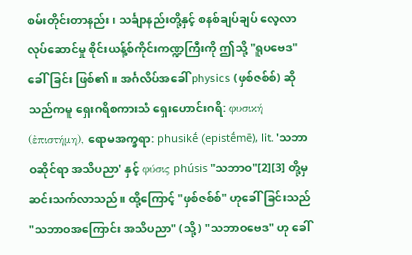စမ်းတိုင်းတာနည်း၊ သင်္ချာနည်းတို့နှင့် စနစ်ချပ်ချပ် လေ့လာလုပ်ဆောင်မှု စိုင်းယန့်စ်ကိုင်းကဏ္ဍကြီးကို ဤသို့ "ရူပဗေဒ" ခေါ်ခြင်း ဖြစ်၏။ အင်္ဂလိပ်အခေါ် physics (ဖှစ်ဇစ်စ်) ဆိုသည်ကမူ ရှေးဂရိစကားသံ ရှေးဟောင်းဂရိ: φυσική (ἐπιστήμη), ရောမအက္ခရာ: phusikḗ (epistḗmē), lit. 'သဘာဝဆိုင်ရာ အသိပညာ' နှင့် φύσις phúsis "သဘာဝ"[2][3] တို့မှ ဆင်းသက်လာသည်။ ထို့ကြောင့် "ဖှစ်ဇစ်စ်" ဟုခေါ်ခြင်းသည် "သဘာဝအကြောင်း အသိပညာ" (သို့) "သဘာဝဗေဒ" ဟု ခေါ်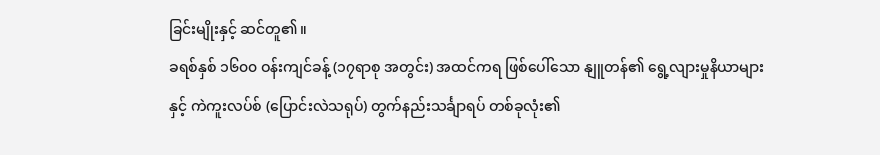ခြင်းမျိုးနှင့် ဆင်တူ၏။
ခရစ်နှစ် ၁၆၀၀ ဝန်းကျင်ခန့် (၁၇ရာစု အတွင်း) အထင်ကရ ဖြစ်ပေါ်သော နျူတန်၏ ရွေ့လျားမှုနိယာများနှင့် ကဲကူးလပ်စ် (ပြောင်းလဲသရုပ်) တွက်နည်းသင်္ချာရပ် တစ်ခုလုံး၏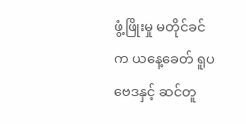ဖွံ့ဖြိုးမှု မတိုင်ခင်က ယနေ့ခေတ် ရူပဗေဒနှင့် ဆင်တူ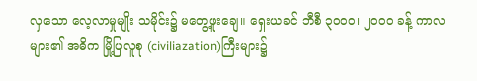လှသော လေ့လာမှုမျိုး သမိုင်း၌ မတွေ့ဖူးချေ။ ရှေးယခင် ဘီစီ ၃၀၀၀၊ ၂၀၀၀ ခန့် ကာလများ၏ အဓိက မြို့ပြလူစု (civiliazation)ကြီးများ၌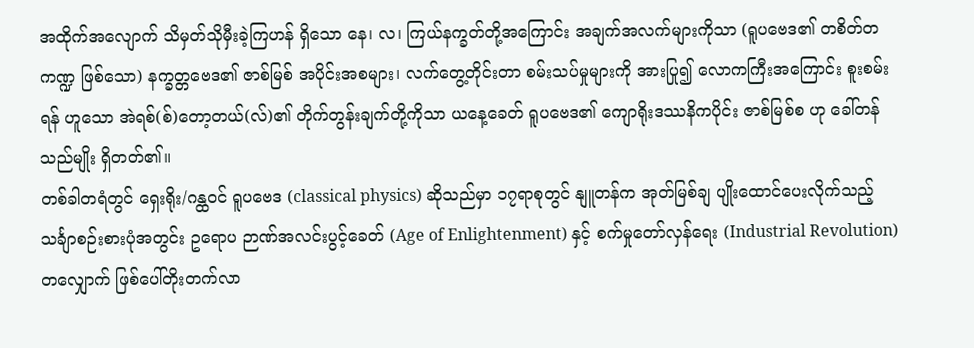အထိုက်အလျောက် သိမှတ်သိုမှီးခဲ့ကြဟန် ရှိသော နေ၊ လ၊ ကြယ်နက္ခတ်တို့အကြောင်း အချက်အလက်များကိုသာ (ရူပဗေဒ၏ တစိတ်တကဏ္ဍ ဖြစ်သော) နက္ခတ္တဗေဒ၏ ဇာစ်မြစ် အပိုင်းအစများ၊ လက်တွေ့တိုင်းတာ စမ်းသပ်မှုများကို အားပြု၍ လောကကြီးအကြောင်း စူးစမ်းရန် ဟူသော အဲရစ်(စ်)တော့တယ်(လ်)၏ တိုက်တွန်းချက်တို့ကိုသာ ယနေ့ခေတ် ရူပဗေဒ၏ ကျောရိုးဒဿနိကပိုင်း ဇာစ်မြစ်စ ဟု ခေါ်တန်သည်မျိုး ရှိတတ်၏။
တစ်ခါတရံတွင် ရှေးရိုး/ဂန္ထဝင် ရူပဗေဒ (classical physics) ဆိုသည်မှာ ၁၇ရာစုတွင် နျူတန်က အုတ်မြစ်ချ ပျိုးထောင်ပေးလိုက်သည့် သင်္ချာစဉ်းစားပုံအတွင်း ဥရောပ ဉာဏ်အလင်းပွင့်ခေတ် (Age of Enlightenment) နှင့် စက်မှုတော်လှန်ရေး (Industrial Revolution) တလျှောက် ဖြစ်ပေါ်တိုးတက်လာ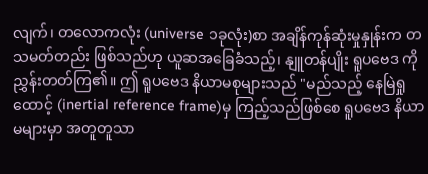လျက်၊ တလောကလုံး (universe ၁ခုလုံး)စာ အချိန်ကုန်ဆုံးမှုနှုန်းက တသမတ်တည်း ဖြစ်သည်ဟု ယူဆအခြေခံသည့်၊ နျူတန်ပျိုး ရူပဗေဒ ကို ညွှန်းတတ်ကြ၏။ ဤ ရူပဗေဒ နိယာမစုများသည် "မည်သည့် နေမြဲရှုထောင့် (inertial reference frame)မှ ကြည့်သည်ဖြစ်စေ ရူပဗေဒ နိယာမများမှာ အတူတူသာ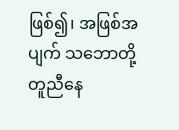ဖြစ်၍၊ အဖြစ်အပျက် သဘောတို့ တူညီနေ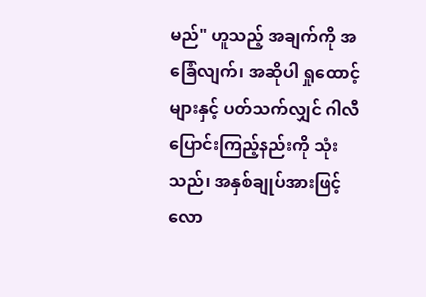မည်" ဟူသည့် အချက်ကို အခြေံလျက်၊ အဆိုပါ ရှုထောင့်များနှင့် ပတ်သက်လျှင် ဂါလီ ပြောင်းကြည့်နည်းကို သုံးသည်၊ အနှစ်ချုပ်အားဖြင့် လော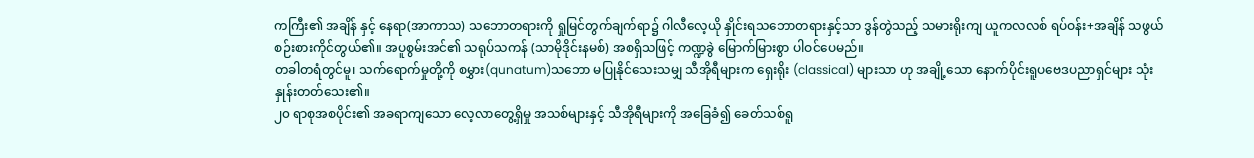ကကြီး၏ အချိန် နှင့် နေရာ(အာကာသ) သဘောတရားကို ရှုမြင်တွက်ချက်ရာ၌ ဂါလီလေ့ယို နှိုင်းရသဘောတရားနှင့်သာ ဒွန်တွဲသည့် သမားရိုးကျ ယူကလလစ် ရပ်ဝန်း+အချိန် သဖွယ် စဉ်းစားကိုင်တွယ်၏။ အပူစွမ်းအင်၏ သရုပ်သကန် (သာမိုဒိုင်းနမစ်) အစရှိသဖြင့် ကဏ္ဍခွဲ မြောက်မြားစွာ ပါဝင်ပေမည်။
တခါတရံတွင်မူ၊ သက်ရောက်မှုတို့ကို စမွှား(qunatum)သဘော မပြုနိုင်သေးသမျှ သီအိုရီများက ရှေးရိုး (classical) များသာ ဟု အချို့သော နောက်ပိုင်းရူပဗေဒပညာရှင်များ သုံးနှုန်းတတ်သေး၏။
၂၀ ရာစုအစပိုင်း၏ အခရာကျသော လေ့လာတွေ့ရှိမှု အသစ်များနှင့် သီအိုရီများကို အခြေခံ၍ ခေတ်သစ်ရူ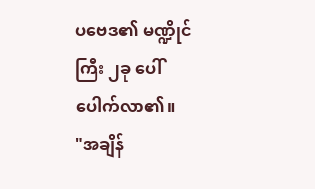ပဗေဒ၏ မဏ္ဍိုင်ကြီး ၂ခု ပေါ်ပေါက်လာ၏။
"အချိန်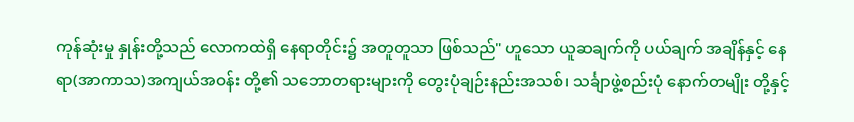ကုန်ဆုံးမှု နှုန်းတို့သည် လောကထဲရှိ နေရာတိုင်း၌ အတူတူသာ ဖြစ်သည်" ဟူသော ယူဆချက်ကို ပယ်ချက် အချိန်နှင့် နေရာ(အာကာသ)အကျယ်အဝန်း တို့၏ သဘောတရားများကို တွေးပုံချဉ်းနည်းအသစ်၊ သင်္ချာဖွဲ့စည်းပုံ နောက်တမျိုး တို့နှင့်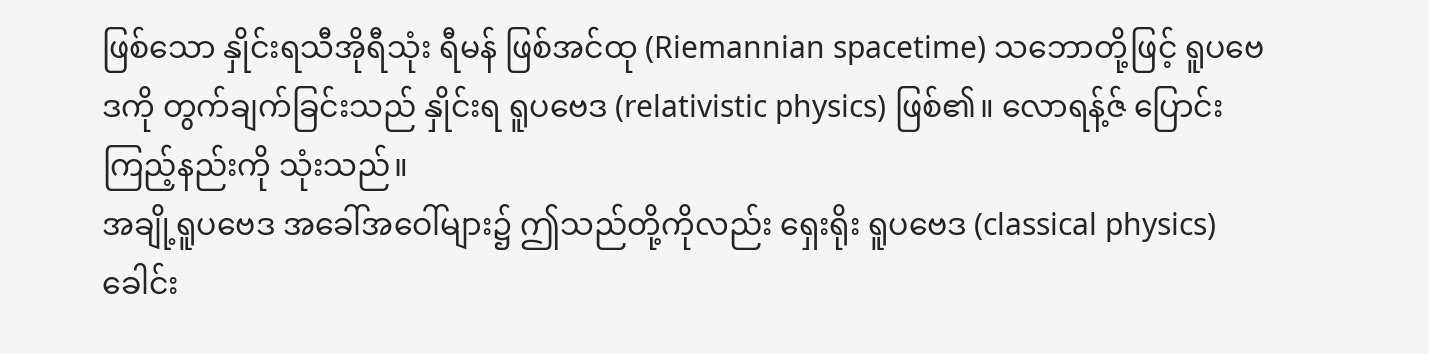ဖြစ်သော နှိုင်းရသီအိုရီသုံး ရီမန် ဖြစ်အင်ထု (Riemannian spacetime) သဘောတို့ဖြင့် ရူပဗေဒကို တွက်ချက်ခြင်းသည် နှိုင်းရ ရူပဗေဒ (relativistic physics) ဖြစ်၏။ လောရန့်ဇ် ပြောင်းကြည့်နည်းကို သုံးသည်။
အချို့ရူပဗေဒ အခေါ်အဝေါ်များ၌ ဤသည်တို့ကိုလည်း ရှေးရိုး ရူပဗေဒ (classical physics) ခေါင်း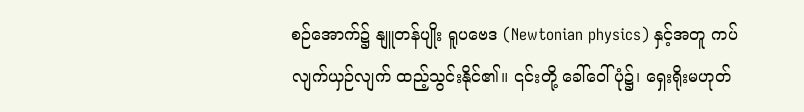စဉ်အောက်၌ နျူတန်ပျိုး ရူပဗေဒ (Newtonian physics) နှင့်အတူ ကပ်လျက်ယှဉ်လျက် ထည့်သွင်းနိုင်၏။ ၎င်းတို့ ခေါ်ဝေါ်ပုံ၌၊ ရှေးရိုးမဟုတ်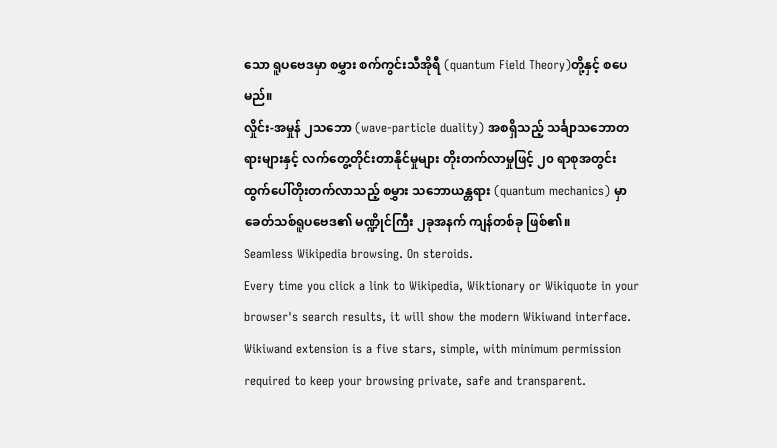သော ရူပဗေဒမှာ စမွှား စက်ကွင်းသီအိုရီ (quantum Field Theory)တို့နှင့် စပေမည်။
လှိုင်း-အမှုန် ၂သဘော (wave-particle duality) အစရှိသည့် သင်္ချာသဘောတရားများနှင့် လက်တွေ့တိုင်းတာနိုင်မှုများ တိုးတက်လာမှုဖြင့် ၂၀ ရာစုအတွင်း ထွက်ပေါ်တိုးတက်လာသည့် စမွှား သဘောယန္တရား (quantum mechanics) မှာ ခေတ်သစ်ရူပဗေဒ၏ မဏ္ဍိုင်ကြီး ၂ခုအနက် ကျန်တစ်ခု ဖြစ်၏။
Seamless Wikipedia browsing. On steroids.
Every time you click a link to Wikipedia, Wiktionary or Wikiquote in your browser's search results, it will show the modern Wikiwand interface.
Wikiwand extension is a five stars, simple, with minimum permission required to keep your browsing private, safe and transparent.